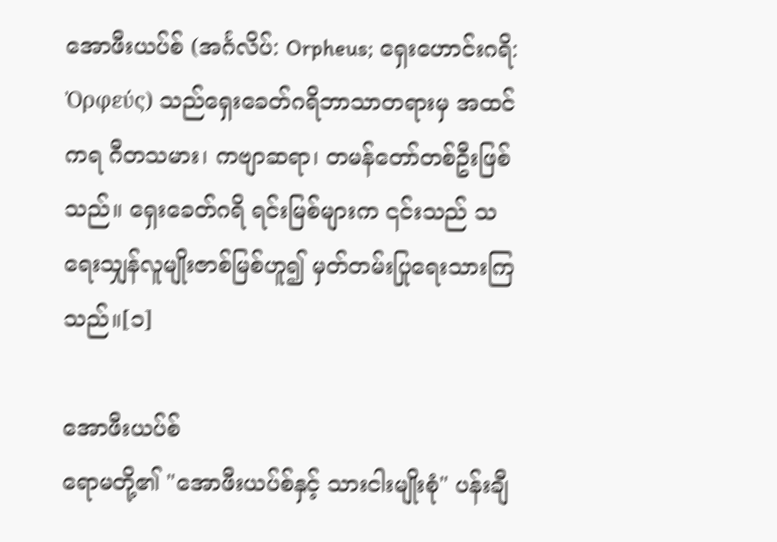အောဖီးယပ်စ် (အင်္ဂလိပ်: Orpheus; ရှေးဟောင်းဂရိ: Ὀρφεύς) သည်ရှေးခေတ်ဂရိဘာသာတရားမှ အထင်ကရ ဂီတသမား၊ ကဗျာဆရာ၊ တမန်တော်တစ်ဦးဖြစ်သည်။ ရှေးခေတ်ဂရိ ရင်းမြစ်များက ၎င်းသည် သရေးသျှန်လူမျိုးဇာစ်မြစ်ဟူ၍ မှတ်တမ်းပြုရေးသားကြသည်။[၁]

အောဖီးယပ်စ်
ရောမတို့၏ "အောဖီးယပ်စ်နှင့် သားငါးမျိုးစုံ" ပန်းချီ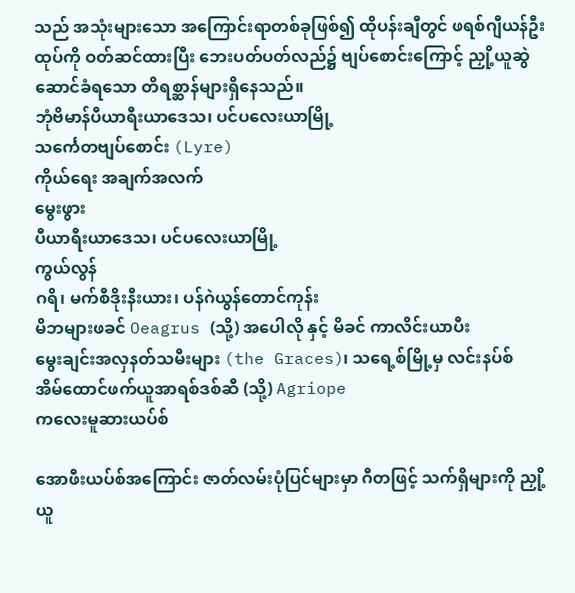သည် အသုံးများသော အကြောင်းရာတစ်ခုဖြစ်၍ ထိုပန်းချီတွင် ဖရစ်ဂျီယန်ဦးထုပ်ကို ဝတ်ဆင်ထားပြီး ဘေးပတ်ပတ်လည်၌ ဗျပ်စောင်းကြောင့် ညှို့ယူဆွဲဆောင်ခံရသော တိရစ္ဆာန်များရှိနေသည်။
ဘုံဗိမာန်ပီယာရီးယာဒေသ၊ ပင်ပလေးယာမြို့
သင်္ကေတဗျပ်စောင်း (Lyre)
ကိုယ်ရေး အချက်အလက်
မွေးဖွား
ပီယာရီးယာဒေသ၊ ပင်ပလေးယာမြို့
ကွယ်လွန်
ဂရိ၊ မက်စီဒိုးနီးယား၊ ပန်ဂဲယွန်တောင်ကုန်း
မိဘများဖခင် Oeagrus (သို့) အပေါလို နှင့် မိခင် ကာလိင်းယာပီး
မွေးချင်းအလှနတ်သမီးများ (the Graces)၊ သရေ့စ်မြို့မှ လင်းနပ်စ်
အိမ်ထောင်ဖက်ယူအာရစ်ဒစ်ဆီ (သို့) Agriope
ကလေးမူဆားယပ်စ်

အောဖီးယပ်စ်အကြောင်း ဇာတ်လမ်းပုံပြင်များမှာ ဂီတဖြင့် သက်ရှိများကို ညှို့ယူ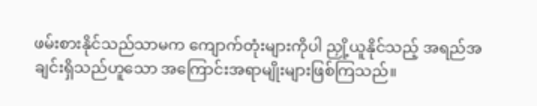ဖမ်းစားနိုင်သည်သာမက ကျောက်တုံးများကိုပါ ညှို့ယူနိုင်သည့် အရည်အချင်းရှိသည်ဟူသော အကြောင်းအရာမျိုးများဖြစ်ကြသည်။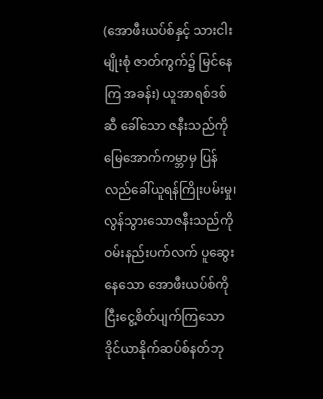(အောဖီးယပ်စ်နှင့် သားငါးမျိုးစုံ ဇာတ်ကွက်၌ မြင်နေကြ အခန်း) ယူအာရစ်ဒစ်ဆီ ခေါ်သော ဇနီးသည်ကို မြေအောက်ကမ္ဘာမှ ပြန်လည်ခေါ်ယူရန်ကြိုးပမ်းမှု၊ လွန်သွားသောဇနီးသည်ကို ဝမ်းနည်းပက်လက် ပူဆွေးနေသော အောဖီးယပ်စ်ကို ငြီးငွေ့စိတ်ပျက်ကြသော ဒိုင်ယာနိုက်ဆပ်စ်နတ်ဘု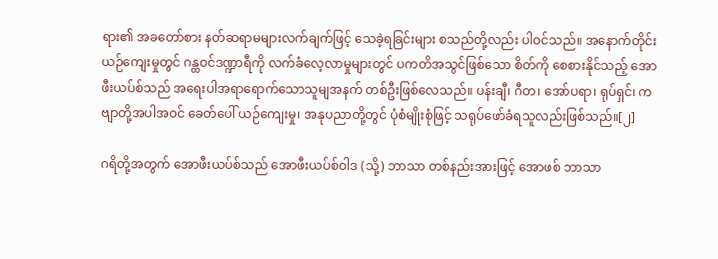ရား၏ အခတော်စား နတ်ဆရာမများလက်ချက်ဖြင့် သေခဲ့ရခြင်းများ စသည်တို့လည်း ပါဝင်သည်။ အနောက်တိုင်းယဉ်ကျေးမှုတွင် ဂန္ထဝင်ဒဏ္ဍာရီကို လက်ခံလေ့လာမှုများတွင် ပကတိအသွင်ဖြစ်သော စိတ်ကို စေစားနိုင်သည့် အောဖီးယပ်စ်သည် အရေးပါအရာရောက်သောသူမျအနက် တစ်ဦးဖြစ်လေသည်။ ပန်းချီ၊ ဂီတ၊ အော်ပရာ၊ ရုပ်ရှင်၊ ကဗျာတို့အပါအဝင် ခေတ်ပေါ် ယဉ်ကျေးမှု၊ အနုပညာတို့တွင် ပုံစံမျိုးစုံဖြင့် သရုပ်ဖော်ခံရသူလည်းဖြစ်သည်။[၂]

ဂရိတို့အတွက် အောဖီးယပ်စ်သည် အောဖီးယပ်စ်ဝါဒ (သို့) ဘာသာ တစ်နည်းအားဖြင့် အောဖစ် ဘာသာ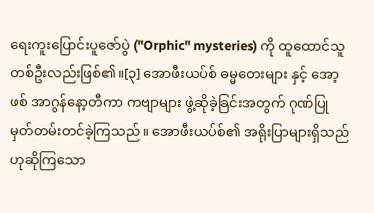ရေးကူးပြောင်းပူဇော်ပွဲ ("Orphic" mysteries) ကို ထူထောင်သူတစ်ဦးလည်းဖြစ်၏။[၃] အောဖီးယပ်စ် ဓမ္မတေးများ နှင့် အော့ဖစ် အာဂွန်နော့တီကာ ကဗျာများ ဖွဲ့ဆိုခဲ့ခြင်းအတွက် ဂုဏ်ပြုမှတ်တမ်းတင်ခဲ့ကြသည်။ အောဖီးယပ်စ်၏ အရိုးပြာများရှိသည်ဟုဆိုကြသော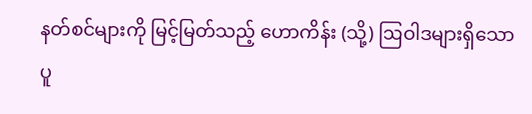နတ်စင်များကို မြင့်မြတ်သည့် ဟောကိန်း (သို့) ဩဝါဒများရှိသော ပူ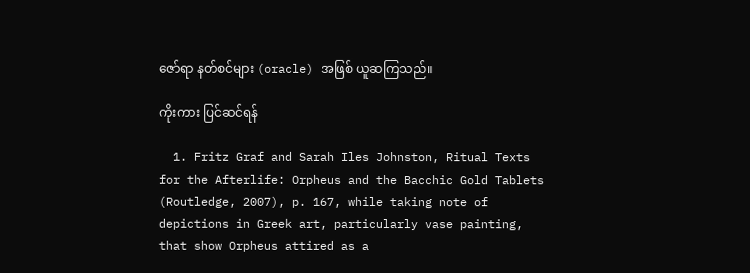ဇော်ရာ နတ်စင်များ (oracle) အဖြစ် ယူဆကြသည်။

ကိုးကား ပြင်ဆင်ရန်

  1. Fritz Graf and Sarah Iles Johnston, Ritual Texts for the Afterlife: Orpheus and the Bacchic Gold Tablets (Routledge, 2007), p. 167, while taking note of depictions in Greek art, particularly vase painting, that show Orpheus attired as a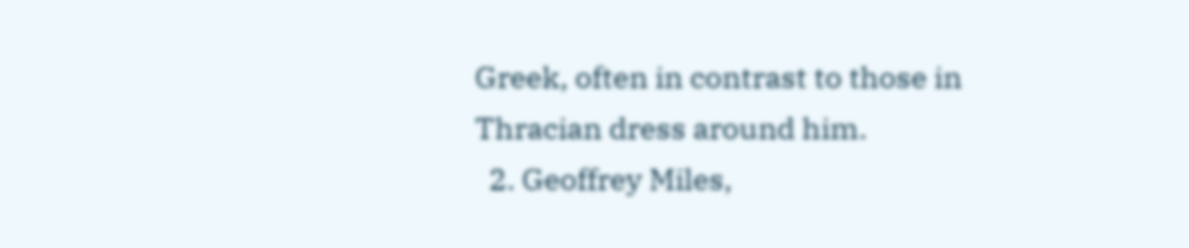Greek, often in contrast to those in Thracian dress around him.
  2. Geoffrey Miles,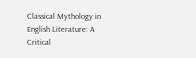Classical Mythology in English Literature: A Critical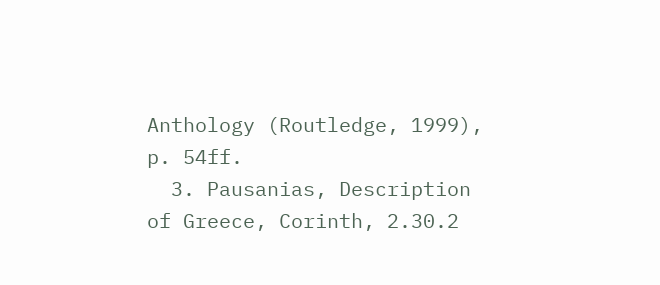Anthology (Routledge, 1999), p. 54ff.
  3. Pausanias, Description of Greece, Corinth, 2.30.2